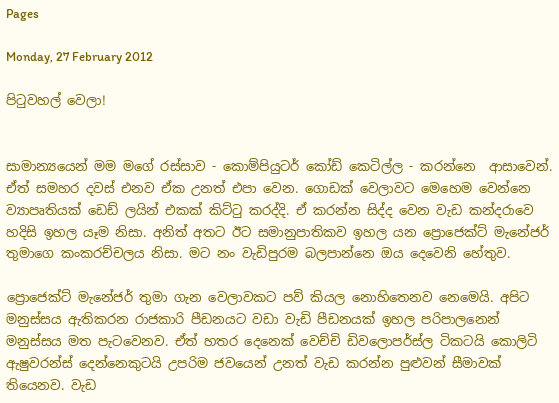Pages

Monday, 27 February 2012

පිටුවහල් වෙලා!


සාමාන්‍යයෙන් මම මගේ රස්සාව - කොම්පියුටර් කෝඩ් කෙටිල්ල - කරන්නෙ  ආසාවෙන්. ඒත් සමහර දවස් එනව ඒක උනත් එපා වෙන. ගොඩක් වෙලාවට මෙහෙම වෙන්නෙ ව්‍යාපෘතියක් ඩෙඩ් ලයින් එකක් කිට්ටු කරද්දි. ඒ කරන්න සිද්ද වෙන වැඩ කන්දරාවෙ හදිසි ඉහල යෑම නිසා. අනිත් අතට ඊට සමානුපාතිකව ඉහල යන ප්‍රොජෙක්ට් මැනේජර් තුමාගෙ කංකරච්චලය නිසා. මට නං වැඩිපුරම බලපාන්නෙ ඔය දෙවෙනි හේතුව.

ප්‍රොජෙක්ට් මැනේජර් තුමා ගැන වෙලාවකට පව් කියල නොහිතෙනව නෙමෙයි. අපිට මනුස්සය ඇතිකරන රාජකාරි පීඩනයට වඩා වැඩි පීඩනයක් ඉහල පරිපාලනෙන් මනුස්සය මත පැටවෙනව. ඒත් හතර දෙනෙක් වෙච්චි ඩිවලොපර්ස්ල ටිකටයි කොලිටි ඇෂුවරන්ස් දෙන්නෙකුටයි උපරිම ජවයෙන් උනත් වැඩ කරන්න පුළුවන් සීමාවක් තියෙනව. වැඩ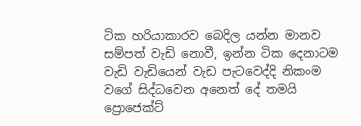ටික හරියාකාරව බෙදිල යන්න මානව සම්පත් වැඩි නොවී, ඉන්න ටික දෙනාටම වැඩි වැඩියෙන් වැඩ පැටවෙද්දි නිකංම වගේ සිද්ධවෙන අනෙත් දේ තමයි ප්‍රොජෙක්ට්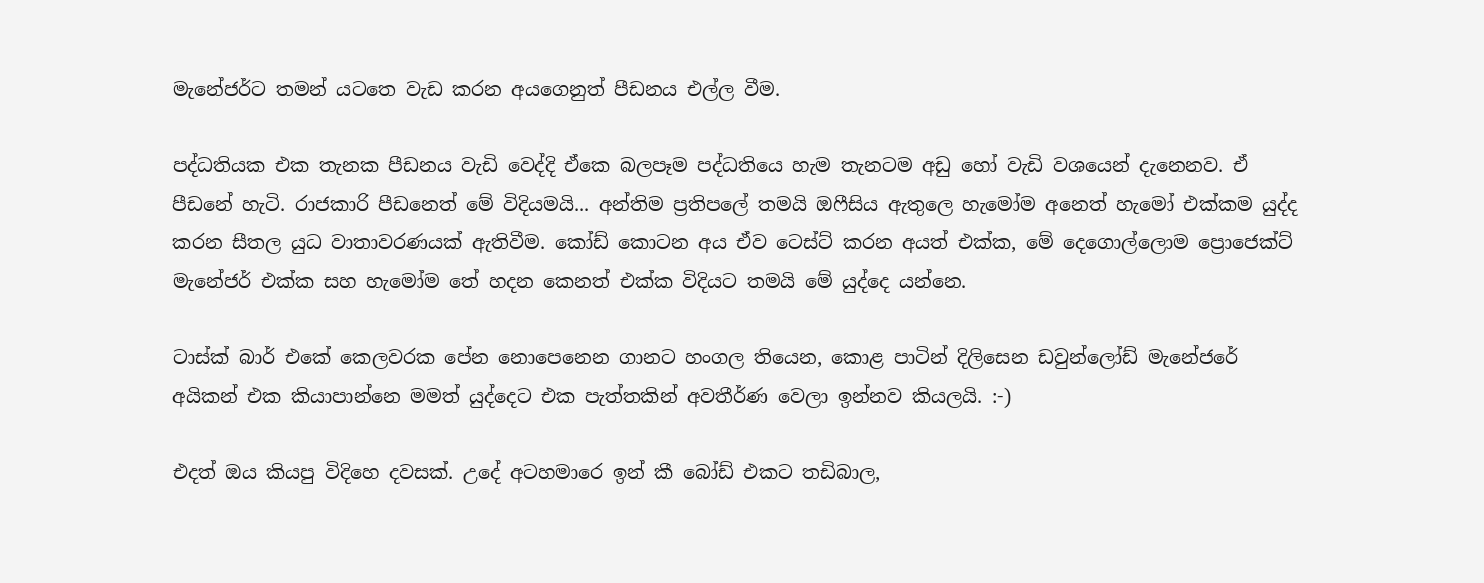මැනේජර්ට තමන් යටතෙ වැඩ කරන අයගෙනුත් පීඩනය එල්ල වීම.

පද්ධතියක එක තැනක පීඩනය වැඩි වෙද්දි ඒකෙ බලපෑම පද්ධතියෙ හැම තැනටම අඩු හෝ වැඩි වශයෙන් දැනෙනව. ඒ පීඩනේ හැටි. රාජකාරි පීඩනෙත් මේ විදියමයි... අන්තිම ප්‍රතිපලේ තමයි ඔෆීසිය ඇතුලෙ හැමෝම අනෙත් හැමෝ එක්කම යුද්ද කරන සීතල යුධ වාතාවරණයක් ඇතිවීම. කෝඩ් කොටන අය ඒව ටෙස්ට් කරන අයත් එක්ක, මේ දෙගොල්ලොම ප්‍රොජෙක්ට් මැනේජර් එක්ක සහ හැමෝම තේ හදන කෙනත් එක්ක විදියට තමයි මේ යුද්දෙ යන්නෙ.

ටාස්ක් බාර් එකේ කෙලවරක පේන නොපෙනෙන ගානට හංගල තියෙන, කොළ පාටින් දිලිසෙන ඩවුන්ලෝඩ් මැනේජරේ අයිකන් එක කියාපාන්නෙ මමත් යුද්දෙට එක පැත්තකින් අවතීර්ණ වෙලා ඉන්නව කියලයි. :-)

එදත් ඔය කියපු විදිහෙ දවසක්. උදේ අටහමාරෙ ඉන් කී බෝඩ් එකට තඩිබාල,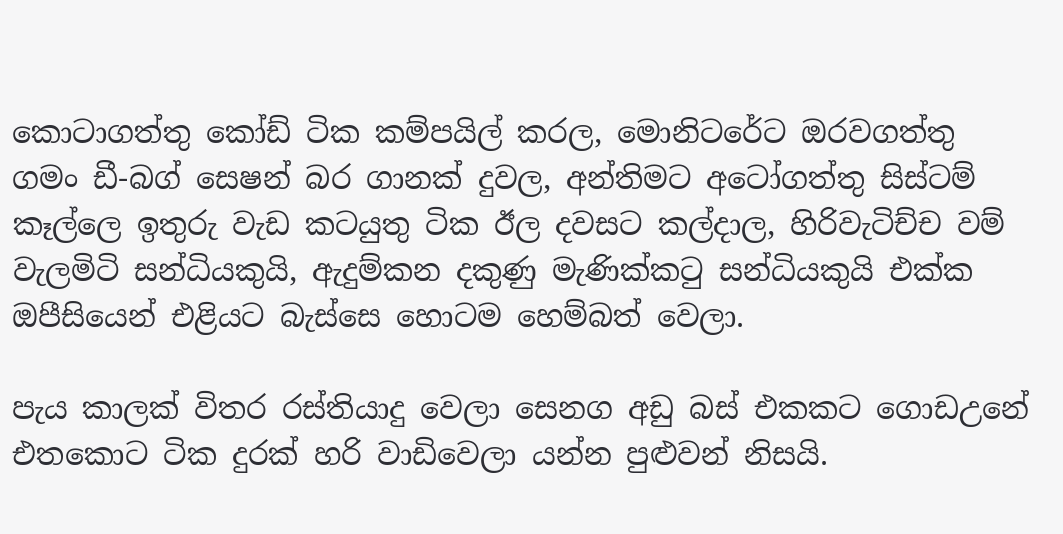කොටාගත්තු කෝඩ් ටික කම්පයිල් කරල, මොනිටරේට ඔරවගත්තු ගමං ඩී-බග් සෙෂන් බර ගානක් දුවල, අන්තිමට අටෝගත්තු සිස්ටම් කෑල්ලෙ ඉතුරු වැඩ කටයුතු ටික ඊල දවසට කල්දාල, හිරිවැටිච්ච වම් වැලමිටි සන්ධියකුයි, ඇදුම්කන දකුණු මැණික්කටු සන්ධියකුයි එක්ක ඔපීසියෙන් එළියට බැස්සෙ හොටම හෙම්බත් වෙලා.

පැය කාලක් විතර රස්තියාදු වෙලා සෙනග අඩු බස් එකකට ගොඩඋනේ එතකොට ටික දුරක් හරි වාඩිවෙලා යන්න පුළුවන් නිසයි.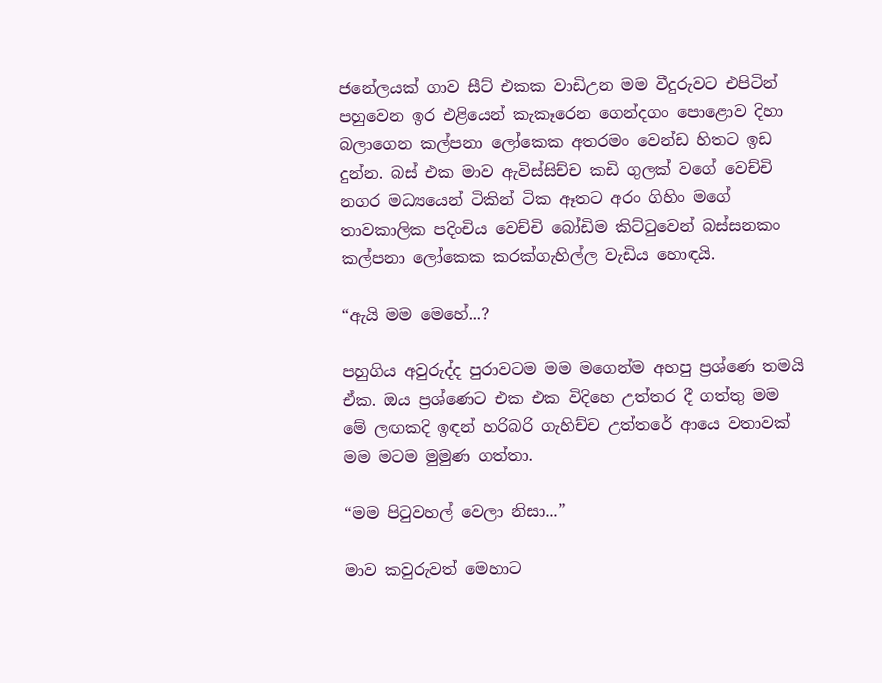ජනේලයක් ගාව සීට් එකක වාඩිඋන මම වීදුරුවට එපිටින් පහුවෙන ඉර එළියෙන් කැකෑරෙන ගෙන්දගං පොළොව දිහා බලාගෙන කල්පනා ලෝකෙක අතරමං වෙන්ඩ හිතට ඉඩ දුන්න. බස් එක මාව ඇවිස්සිච්ච කඩි ගුලක් වගේ වෙච්චි නගර මධ්‍යයෙන් ටිකින් ටික ඈතට අරං ගිහිං මගේ තාවකාලික පදිංචිය වෙච්චි බෝඩිම කිට්ටුවෙන් බස්සනකං කල්පනා ලෝකෙක කරක්ගැහිල්ල වැඩිය හොඳයි.

“ඇයි මම මෙහේ...?

පහුගිය අවුරුද්ද පුරාවටම මම මගෙන්ම අහපු ප්‍රශ්ණෙ තමයි ඒක. ඔය ප්‍රශ්ණෙට එක එක විදිහෙ උත්තර දී ගත්තු මම මේ ලඟකදි ඉඳන් හරිබරි ගැහිච්ච උත්තරේ ආයෙ වතාවක් මම මටම මුමුණ ගත්තා.

“මම පිටුවහල් වෙලා නිසා...”

මාව කවුරුවත් මෙහාට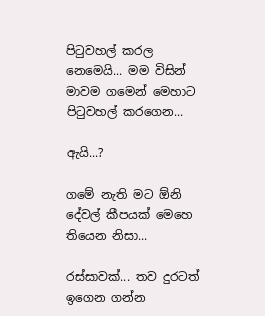පිටුවහල් කරල නෙමෙයි... මම විසින් මාවම ගමෙන් මෙහාට පිටුවහල් කරගෙන...

ඇයි...?

ගමේ නැති මට ඕනි දේවල් කීපයක් මෙහෙ තියෙන නිසා...

රස්සාවක්... තව දුරටත් ඉගෙන ගන්න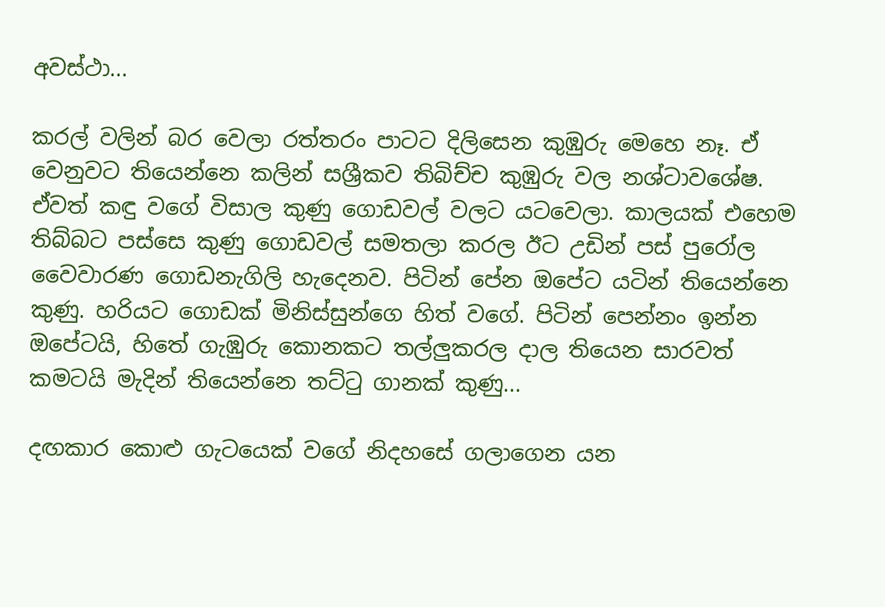අවස්ථා...

කරල් වලින් බර වෙලා රත්තරං පාටට දිලිසෙන කුඹුරු මෙහෙ නෑ. ඒ වෙනුවට තියෙන්නෙ කලින් සශ්‍රීකව තිබිච්ච කුඹුරු වල නශ්ටාවශේෂ. ඒවත් කඳු වගේ විසාල කුණු ගොඩවල් වලට යටවෙලා. කාලයක් එහෙම තිබ්බට පස්සෙ කුණු ගොඩවල් සමතලා කරල ඊට උඩින් පස් පුරෝල වෛවාරණ ගොඩනැගිලි හැදෙනව. පිටින් පේන ඔපේට යටින් තියෙන්නෙ කුණු. හරියට ගොඩක් මිනිස්සුන්ගෙ හිත් වගේ. පිටින් පෙන්නං ඉන්න ඔපේටයි, හිතේ ගැඹුරු කොනකට තල්ලුකරල දාල තියෙන සාරවත් කමටයි මැදින් තියෙන්නෙ තට්ටු ගානක් කුණු...

දඟකාර කොළු ගැටයෙක් වගේ නිදහසේ ගලාගෙන යන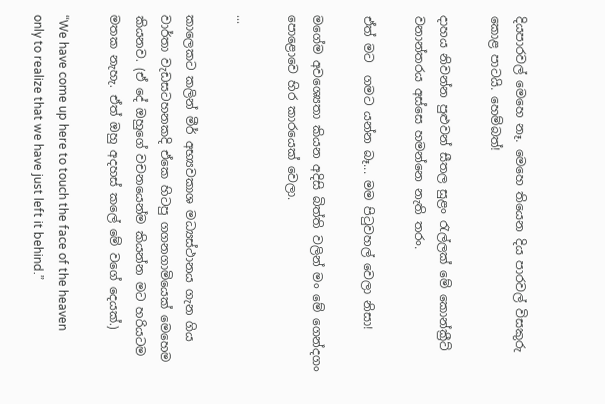දියපාරවල් මෙහෙ නෑ. මෙහෙ තියෙන දිය පාරවල් විසකුරු කොළ පාටයි. හෙම්බත්!

දාහය නිවන්න පුළුවන් සීතල සුළං රැල්ලක් මේ කොන්ක්‍රීට් වනාන්තරය අස්සෙ හමන්නෙ නැති තරං.

ඒත් මට  ගමට යන්න බෑ... මම පිටුවහල් වෙලා නිසා!

මගේම අවශ්‍යෙතා කියන අදිසි බිත්ති වලින් මං මේ ගෙන්දගං පොළොවෙ හිර කාරයෙක් වෙලා.

...

කාලෙකට කලින් මීර් අභ්‍යවකාශ මධ්‍යස්ථානය ගැන ගිය වාර්තා වැඩසටහනකදි ඒකෙ හිටපු ගගනගාමියෙක් මෙහෙම කියනව. (ඒ දේ ඔහුගේ වචනයෙන්ම කියන්න මට හරියටම මතක නැහැ. ඒත් ඔහු අදහස් කලේ මේ වගේ දෙයක්.)

“We have come up here to touch the face of the heaven only to realize that we have just left it behind.”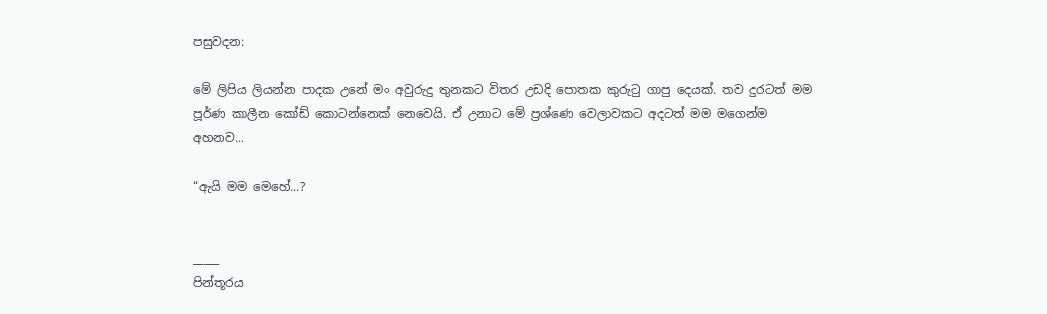පසුවදන:

මේ ලිපිය ලියන්න පාදක උනේ මං අවුරුදු තුනකට විතර උඩදි පොතක කුරුටු ගාපු දෙයක්. තව දුරටත් මම පූර්ණ කාලීන කෝඩ් කොටන්නෙක් නෙවෙයි. ඒ උනාට මේ ප්‍රශ්ණෙ වෙලාවකට අදටත් මම මගෙන්ම අහනව...

“ඇයි මම මෙහේ...?


_____
පින්තූරය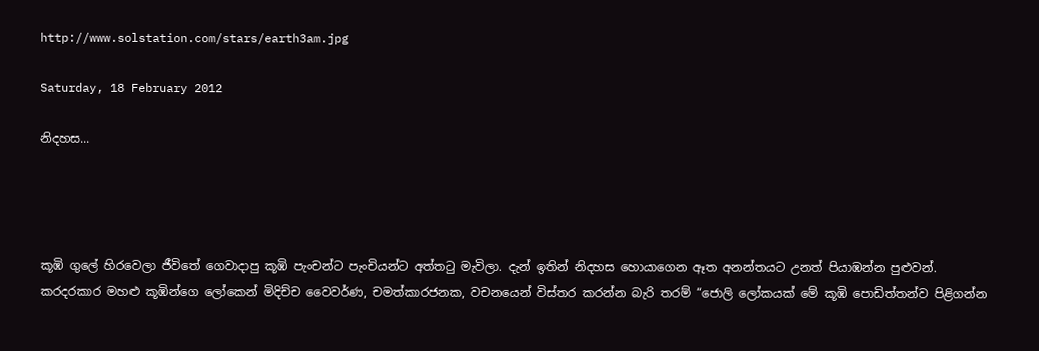http://www.solstation.com/stars/earth3am.jpg

Saturday, 18 February 2012

නිදහස...




කූඹි ගුලේ හිරවෙලා ජීවිතේ ගෙවාදාපු කූඹි පැංචන්ට පැංචියන්ට අත්තටු මැවිලා. දැන් ඉතින් නිදහස හොයාගෙන ඈත අනන්තයට උනත් පියාඹන්න පුළුවන්. කරදරකාර මහළු කූඹින්ගෙ ලෝකෙන් මිදිච්ච වෛවර්ණ, චමත්කාරජනක, වචනයෙන් විස්තර කරන්න බැරි තරම් “ජොලි ලෝකයක් මේ කූඹි පොඩිත්තන්ව පිළිගන්න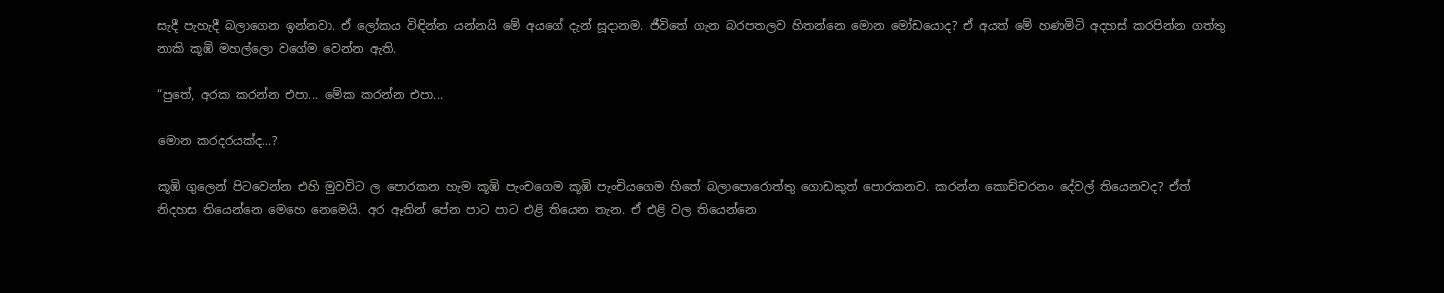සැදී පැහැදී බලාගෙන ඉන්නවා. ඒ ලෝකය විඳින්න යන්නයි මේ අයගේ දැන් සූදානම. ජීවිතේ ගැන බරපතලව හිතන්නෙ මොන මෝඩයොද? ඒ අයත් මේ හණමිටි අදහස් කරපින්න ගත්තු නාකි කූඹි මහල්ලො වගේම වෙන්න ඇති.

“පුතේ, අරක කරන්න එපා... මේක කරන්න එපා...

මොන කරදරයක්ද...?

කූඹි ගුලෙන් පිටවෙන්න එහි මුවවිට ල පොරකන හැම කූඹි පැංචගෙම කූඹි පැංචියගෙම හිතේ බලාපොරොත්තු ගොඩකුත් පොරකනව. කරන්න කොච්චරනං දේවල් තියෙනවද? ඒත් නිදහස තියෙන්නෙ මෙහෙ නෙමෙයි. අර ඈතින් පේන පාට පාට එළි තියෙන තැන. ඒ එළි වල තියෙන්නෙ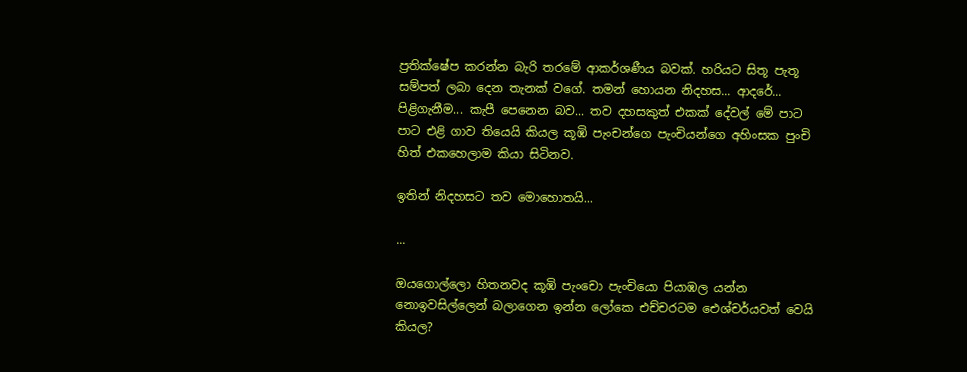ප්‍රතික්ෂේප කරන්න බැරි තරමේ ආකර්ශණීය බවක්. හරියට සිතූ පැතූ සම්පත් ලබා දෙන තැනක් වගේ. තමන් හොයන නිදහස... ආදරේ... පිළිගැනීම... කැපී පෙනෙන බව... තව දහසකුත් එකක් දේවල් මේ පාට පාට එළි ගාව තියෙයි කියල කූඹි පැංචන්ගෙ පැංචියන්ගෙ අහිංසක පුංචි හිත් එකහෙලාම කියා සිටිනව.

ඉතින් නිදහසට තව මොහොතයි...

...

ඔයගොල්ලො හිතනවද කූඹි පැංචො පැංචියො පියාඹල යන්න නොඉවසිල්ලෙන් බලාගෙන ඉන්න ලෝකෙ එච්චරටම ඓශ්චර්යවත් වෙයි කියල?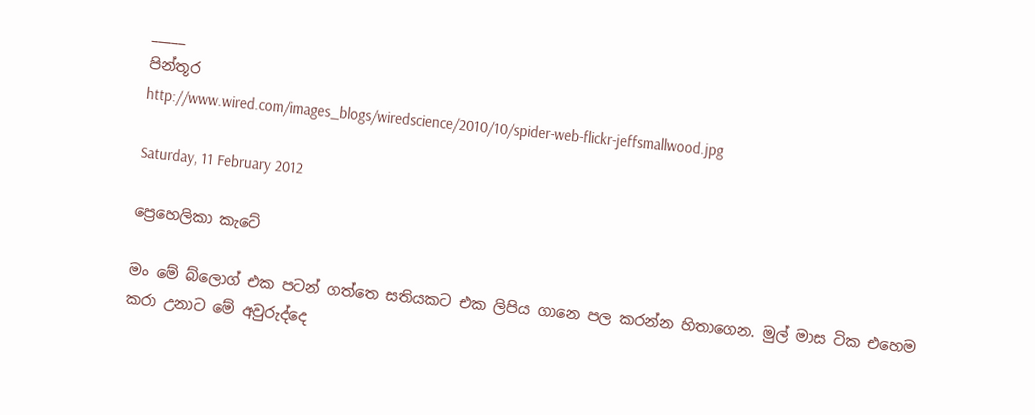_____
පින්තූර
http://www.wired.com/images_blogs/wiredscience/2010/10/spider-web-flickr-jeffsmallwood.jpg

Saturday, 11 February 2012

ප්‍රෙහෙලිකා කැටේ

මං මේ බ්ලොග් එක පටන් ගත්තෙ සතියකට එක ලිපිය ගානෙ පල කරන්න හිතාගෙන. මුල් මාස ටික එහෙම කරා උනාට මේ අවුරුද්දෙ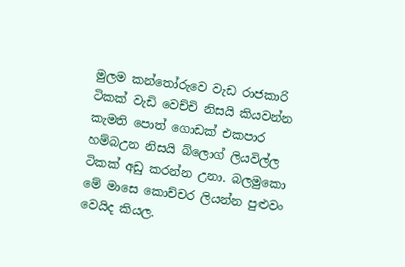මුලම කන්තෝරුවෙ වැඩ රාජකාරි ටිකක් වැඩි වෙච්චි නිසයි කියවන්න කැමති පොත් ගොඩක් එකපාර හම්බඋන නිසයි බ්ලොග් ලියවිල්ල ටිකක් අඩු කරන්න උනා. බලමුකො මේ මාසෙ කොච්චර ලියන්න පුළුවං වෙයිද කියල.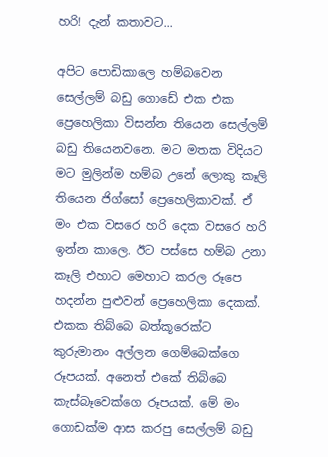හරි! දැන් කතාවට...

අපිට පොඩිකාලෙ හම්බවෙන සෙල්ලම් බඩු ගොඩේ එක එක ප්‍රෙහෙලිකා විසන්න තියෙන සෙල්ලම් බඩු තියෙනවනෙ. මට මතක විදියට මට මුලින්ම හම්බ උනේ ලොකු කෑලි තියෙන ජිග්සෝ ප්‍රෙහෙලිකාවක්. ඒ මං එක වසරෙ හරි දෙක වසරෙ හරි ඉන්න කාලෙ. ඊට පස්සෙ හම්බ උනා කෑලි එහාට මෙහාට කරල රූපෙ හදන්න පුළුවන් ප්‍රෙහෙලිකා දෙකක්. එකක තිබ්බෙ බත්කූරෙක්ට කුරුමානං අල්ලන ගෙම්බෙක්ගෙ රූපයක්. අනෙත් එකේ තිබ්බෙ කැස්බෑවෙක්ගෙ රූපයක්. මේ මං ගොඩක්ම ආස කරපු සෙල්ලම් බඩු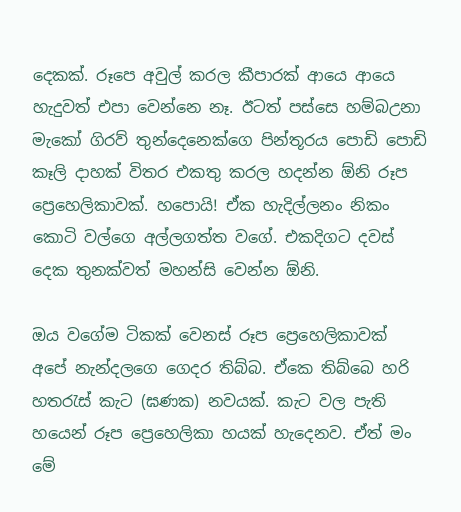දෙකක්. රූපෙ අවුල් කරල කීපාරක් ආයෙ ආයෙ හැදුවත් එපා වෙන්නෙ නෑ. ඊටත් පස්සෙ හම්බඋනා මැකෝ ගිරව් තුන්දෙනෙක්ගෙ පින්තූරය පොඩි පොඩි කෑලි දාහක් විතර එකතු කරල හදන්න ඕනි රූප ප්‍රෙහෙලිකාවක්. හපොයි! ඒක හැදිල්ලනං නිකං කොටි වල්ගෙ අල්ලගත්ත වගේ. එකදිගට දවස් දෙක තුනක්වත් මහන්සි වෙන්න ඕනි.

ඔය වගේම ටිකක් වෙනස් රූප ප්‍රෙහෙලිකාවක් අපේ නැන්දලගෙ ගෙදර තිබ්බ. ඒකෙ තිබ්බෙ හරි හතරැස් කැට (ඝණක) නවයක්. කැට වල පැති හයෙන් රූප ප්‍රෙහෙලිකා හයක් හැදෙනව. ඒත් මං මේ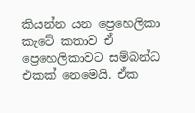කියන්න යන ප්‍රෙහෙලිකා කැටේ කතාව ඒ ප්‍රෙහෙලිකාවට සම්බන්ධ එකක් නෙමෙයි. ඒක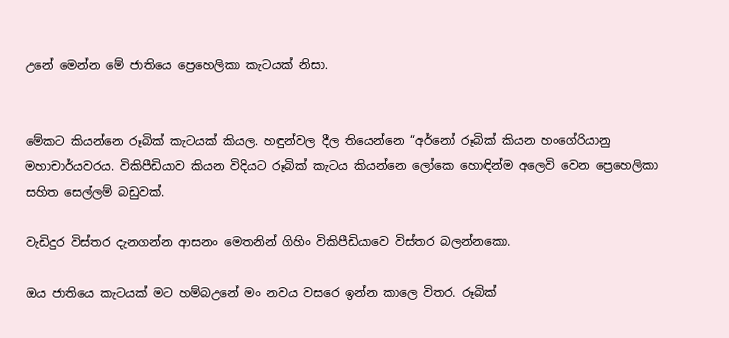උනේ මෙන්න මේ ජාතියෙ ප්‍රෙහෙලිකා කැටයක් නිසා.


මේකට කියන්නෙ රූබික් කැටයක් කියල. හඳුන්වල දීල තියෙන්නෙ “අර්නෝ රූබික් කියන හංගේරියානු මහාචාර්යවරය. විකිපීඩියාව කියන විදියට රූබික් කැටය කියන්නෙ ලෝකෙ හොඳින්ම අලෙවි වෙන ප්‍රෙහෙලිකා සහිත සෙල්ලම් බඩුවක්.

වැඩිදුර විස්තර දැනගන්න ආසනං මෙතනින් ගිහිං විකිපීඩියාවෙ විස්තර බලන්නකො.

ඔය ජාතියෙ කැටයක් මට හම්බඋනේ මං නවය වසරෙ ඉන්න කාලෙ විතර. රූබික්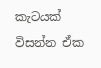කැටයක් විසන්න ඒක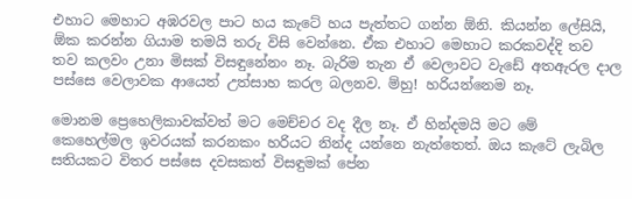එහාට මෙහාට අඹරවල පාට හය කැටේ හය පැත්තට ගන්න ඕනි. කියන්න ලේසියි, ඕක කරන්න ගියාම තමයි තරු විසි වෙන්නෙ. ඒක එහාට මෙහාට කරකවද්දි තව තව කලවං උනා මිසක් විස‍ඳුනේනං නෑ. බැරිම තැන ඒ වෙලාවට වැඩේ අතඇරල දාල පස්සෙ වෙලාවක ආයෙත් උත්සාහ කරල බලනව. ම්හු! හරියන්නෙම නෑ.

මොනම ප්‍රෙහෙලිකාවක්වත් මට මෙච්චර වද දීල නෑ. ඒ හින්දමයි මට මේ කෙහෙල්මල ඉවරයක් කරනකං හරියට නින්ද යන්නෙ නැත්තෙත්. ඔය කැටේ ලැබිල සතියකට විතර පස්සෙ දවසකත් විසඳුමක් පේන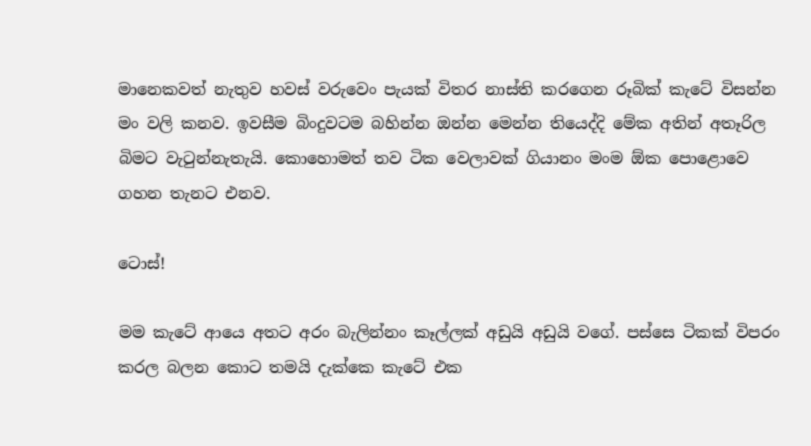මානෙකවත් නැතුව හවස් වරුවෙං පැයක් විතර නාස්ති කරගෙන රූබික් කැටේ විසන්න මං වලි කනව. ඉවසීම බිංදුවටම බහින්න ඔන්න මෙන්න තියෙද්දි මේක අතින් අතෑරිල බිමට වැටුන්නැතැයි. කොහොමත් තව ටික වෙලාවක් ගියානං මංම ඕක පොළොවෙ ගහන තැනට එනව.

ටොස්!

මම කැටේ ආයෙ අතට අරං බැලින්නං කෑල්ලක් අඩුයි අඩුයි වගේ. පස්සෙ ටිකක් විපරං කරල බලන කොට තමයි දැක්කෙ කැටේ එක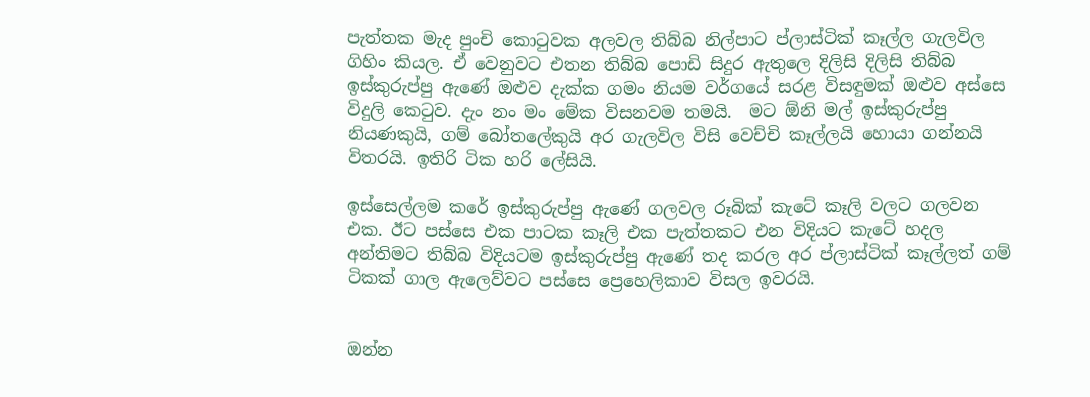පැත්තක මැද පුංචි කොටුවක අලවල තිබ්බ නිල්පා‍ට ප්ලාස්ටික් කෑල්ල ගැලවිල ගිහිං කියල. ඒ වෙනුවට එතන තිබ්බ පොඩි සිදුර ඇතුලෙ දිලිසි දිලිසි තිබ්බ ඉස්කුරුප්පු ඇණේ ඔළුව දැක්ක ගමං නියම වර්ගයේ සරළ විසඳුමක් ඔළුව අස්සෙ විදුලි කෙටුව. දැං නං මං මේක විසනවම තමයි.  මට ඕනි මල් ඉස්කුරුප්පු නියණකුයි, ගම් බෝතලේකුයි අර ගැලවිල විසි වෙච්චි කෑල්ලයි හොයා ගන්නයි විතරයි. ඉතිරි ටික හරි ලේසියි.

ඉස්සෙල්ලම කරේ ඉස්කුරුප්පු ඇණේ ගලවල රූබික් කැටේ කෑලි වලට ගලවන එක. ඊට පස්සෙ එක පාටක කෑලි එක පැත්තකට එන විදියට කැටේ හදල අන්තිමට තිබ්බ විදියටම ඉස්කුරුප්පු ඇණේ තද කරල අර ප්ලාස්ටික් කෑල්ලත් ගම් ටිකක් ගාල ඇලෙව්වට පස්සෙ ප්‍රෙහෙලිකාව විසල ඉවරයි.


ඔන්න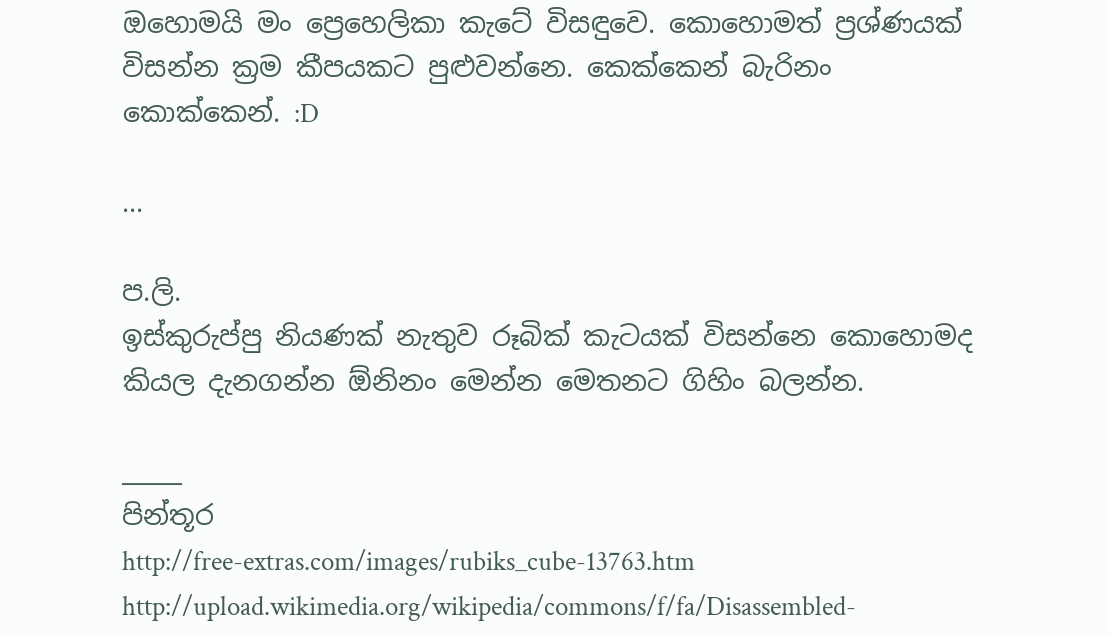ඔහොමයි මං ප්‍රෙහෙලිකා කැටේ විසඳුවෙ. කොහොමත් ප්‍රශ්ණයක් විසන්න ක්‍රම කීපයකට පුළුවන්නෙ. කෙක්කෙන් බැරිනං කොක්කෙන්. :D

...

ප.ලි.
ඉස්කුරුප්පු නියණක් නැතුව රූබික් කැටයක් විසන්නෙ කොහොමද කියල දැනගන්න ඕනිනං මෙන්න මෙතනට ගිහිං බලන්න.

_____
පින්තූර
http://free-extras.com/images/rubiks_cube-13763.htm
http://upload.wikimedia.org/wikipedia/commons/f/fa/Disassembled-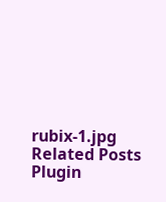rubix-1.jpg
Related Posts Plugin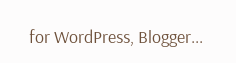for WordPress, Blogger...